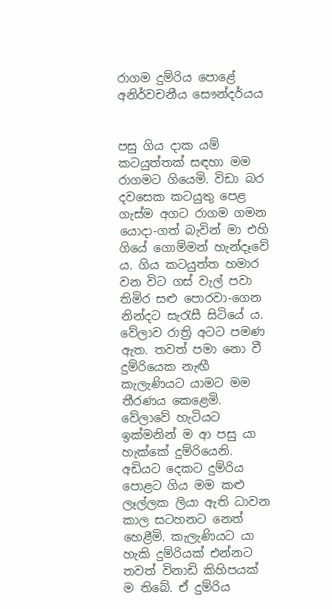රාගම දුම්රිය පොළේ අනිර්වචනීය සෞන්දර්යය


පසු ගිය දාක යම් කටයුත්තක් සඳහා මම රාගමට ගියෙමි. විඩා බර දවසෙක කටයුතු පෙළ ගැස්ම අගට රාගම ගමන යොදා-ගත් බැවින් මා එහි ගියේ ගොම්මන් හැන්දෑවේ ය. ගිය කටයුත්ත හමාර වන විට ගස් වැල් පවා තිමිර සළු පොරවා-ගෙන නින්දට සැරැසී සිටියේ ය. වේලාව රාත්‍රි අටට පමණ ඇත. තවත් පමා නො වී දුම්රියෙක නැඟී කැලැණියට යාමට මම තීරණය කෙළෙමි. වේලාවේ හැටියට ඉක්මනින් ම ආ පසු යා හැක්කේ දුම්රියෙනි. අඩියට දෙකට දුම්රිය පොළට ගිය මම කළු ලෑල්ලක ලියා ඇති ධාවන කාල සටහනට නෙත් හෙළීමි. කැලැණියට යා හැකි දුම්රියක් එන්නට තවත් විනාඩි කිහිපයක් ම තිබේ. ඒ දුම්රිය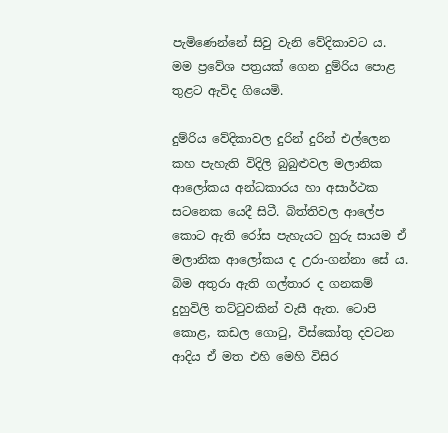පැමිණෙන්නේ සිවු වැනි වේදිකාවට ය. මම ප්‍රවේශ පත්‍රයක් ගෙන දුම්රිය පොළ තුළට ඇවිද ගියෙමි.

දුම්රිය වේදිකාවල දුරින් දුරින් එල්ලෙන කහ පැහැති විදිලි බුබුළුවල මලානික ආලෝකය අන්ධකාරය හා අසාර්ථක සටනෙක යෙදී සිටී. බිත්තිවල ආලේප කොට ඇති රෝස පැහැයට හුරු සායම ඒ මලානික ආලෝකය ද උරා-ගන්නා සේ ය. බිම අතුරා ඇති ගල්තාර ද ගනකම් දුහුවිලි තට්ටුවකින් වැසී ඇත. ටොපි කොළ, කඩල ගොටු, විස්කෝතු දවටන ආදිය ඒ මත එහි මෙහි විසිර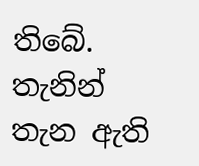තිබේ. තැනින් තැන ඇති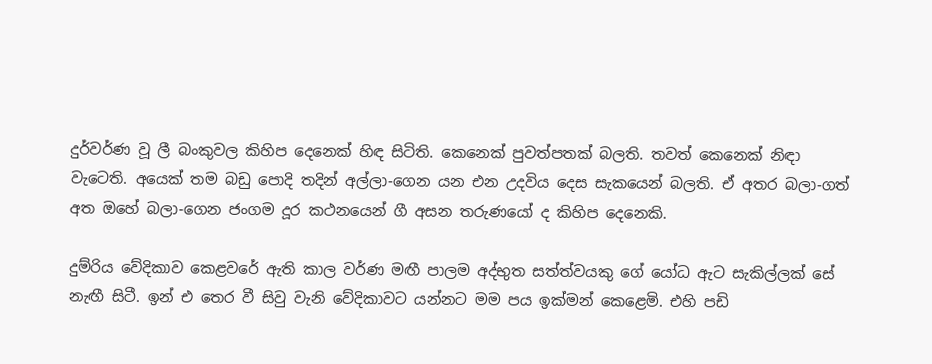දුර්වර්ණ වූ ලී බංකුවල කිහිප දෙනෙක් හිඳ සිටිති. කෙනෙක් පුවත්පතක් බලති. තවත් කෙනෙක් නිඳා වැටෙති. අයෙක් තම බඩු පොදි තදින් අල්ලා-ගෙන යන එන උදවිය දෙස සැකයෙන් බලති. ඒ අතර බලා-ගත් අත ඔහේ බලා-ගෙන ජංගම දූර කථනයෙන් ගී අසන තරුණයෝ ද කිහිප දෙනෙකි.

දුම්රිය වේදිකාව කෙළවරේ ඇති කාල වර්ණ මඟී පාලම අද්භුත සත්ත්වයකු ගේ යෝධ ඇට සැකිල්ලක් සේ නැඟී සිටී. ඉන් එ තෙර වී සිවු වැනි වේදිකාවට යන්නට මම පය ඉක්මන් කෙළෙමි. එහි පඩි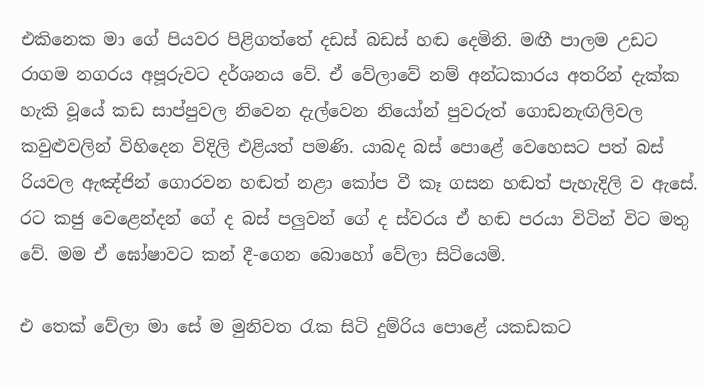එකිනෙක මා ගේ පියවර පිළිගත්තේ දඩස් බඩස් හඬ දෙමිනි. මඟී පාලම උඩට රාගම නගරය අපූරුවට දර්ශනය වේ. ඒ වේලාවේ නම් අන්ධකාරය අතරින් දැක්ක හැකි වූයේ කඩ සාප්පුවල නිවෙන දැල්වෙන නියෝන් පුවරුත් ගොඩනැඟිලිවල කවුළුවලින් විහිදෙන විදිලි එළියත් පමණි. යාබද බස් පොළේ වෙහෙසට පත් බස් රියවල ඇඤ්ජින් ගොරවන හඬත් නළා කෝප වී කෑ ගසන හඬත් පැහැදිලි ව ඇසේ. රට කජු වෙළෙන්දන් ගේ ද බස් පලුවන් ගේ ද ස්වරය ඒ හඬ පරයා විටින් විට මතු වේ. මම ඒ ඝෝෂාවට කන් දී-ගෙන බොහෝ වේලා සිටියෙමි.

එ තෙක් වේලා මා සේ ම මුනිවත රැක සිටි දුම්රිය පොළේ යකඩකට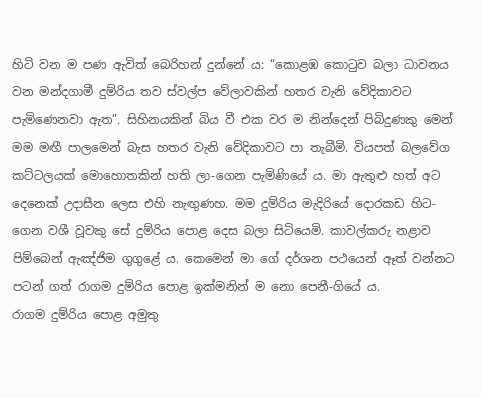හිටි වන ම පණ ඇවිත් බෙරිහන් දුන්නේ ය: “කොළඹ කොටුව බලා ධාවනය වන මන්දගාමී දුම්රිය තව ස්වල්ප වේලාවකින් හතර වැනි වේදිකාවට පැමිණෙනවා ඇත”. සිහිනයකින් බිය වී එක වර ම නින්දෙන් පිබිදුණකු මෙන් මම මඟී පාලමෙන් බැස හතර වැනි වේදිකාවට පා තැබීමි. වියපත් බලවේග කට්ටලයක් මොහොතකින් හති ලා-ගෙන පැමිණියේ ය. මා ඇතුළු හත් අට දෙනෙක් උදාසීන ලෙස එහි නැඟුණහ. මම දුම්රිය මැදිරියේ දොරකඩ හිට-ගෙන වශී වූවකු සේ දුම්රිය පොළ දෙස බලා සිටියෙමි. කාවල්කරු නළාව පිම්බෙන් ඇඤ්ජිම ගුගුළේ ය. කෙමෙන් මා ගේ දර්ශන පථයෙන් ඈත් වන්නට පටන් ගත් රාගම දුම්රිය පොළ ඉක්මනින් ම නො පෙනී-ගියේ ය.
රාගම දුම්රිය පොළ අමුතු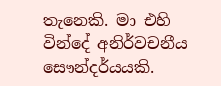තැනෙකි. මා එහි වින්දේ අනිර්වචනීය සෞන්දර්යයකි.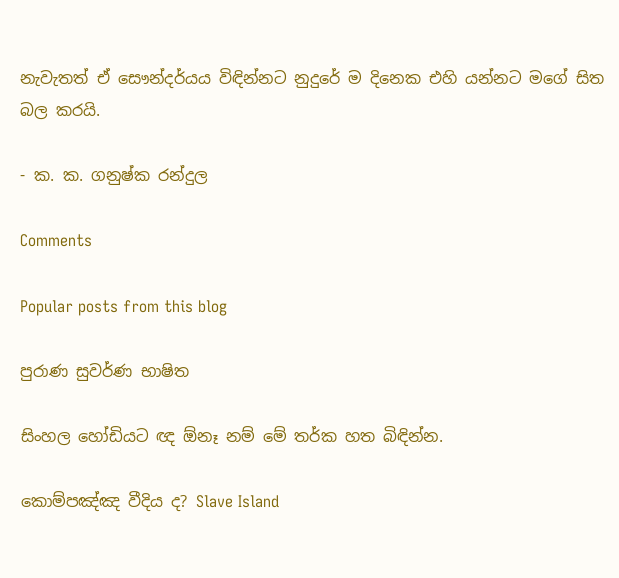නැවැතත් ඒ සෞන්දර්යය විඳින්නට නුදුරේ ම දිනෙක එහි යන්නට මගේ සිත බල කරයි.

- ක. ක. ගනුෂ්ක රන්දුල

Comments

Popular posts from this blog

පුරාණ සුවර්ණ භාෂිත

සිංහල හෝඩියට ඥ ඕනෑ නම් මේ තර්ක හත බිඳින්න.

කොම්පඤ්ඤ වීදිය ද? Slave Island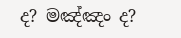ද? මඤ්ඤං ද?